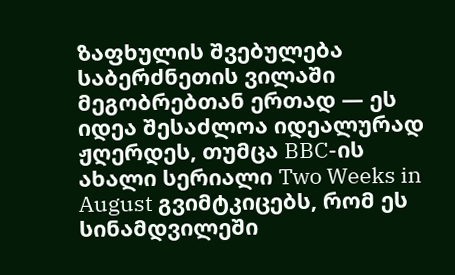ზაფხულის შვებულება საბერძნეთის ვილაში მეგობრებთან ერთად — ეს იდეა შესაძლოა იდეალურად ჟღერდეს, თუმცა BBC-ის ახალი სერიალი Two Weeks in August გვიმტკიცებს, რომ ეს სინამდვილეში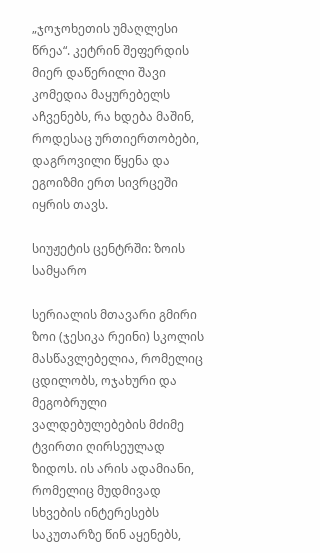„ჯოჯოხეთის უმაღლესი წრეა“. კეტრინ შეფერდის მიერ დაწერილი შავი კომედია მაყურებელს აჩვენებს, რა ხდება მაშინ, როდესაც ურთიერთობები, დაგროვილი წყენა და ეგოიზმი ერთ სივრცეში იყრის თავს.

სიუჟეტის ცენტრში: ზოის სამყარო

სერიალის მთავარი გმირი ზოი (ჯესიკა რეინი) სკოლის მასწავლებელია, რომელიც ცდილობს, ოჯახური და მეგობრული ვალდებულებების მძიმე ტვირთი ღირსეულად ზიდოს. ის არის ადამიანი, რომელიც მუდმივად სხვების ინტერესებს საკუთარზე წინ აყენებს,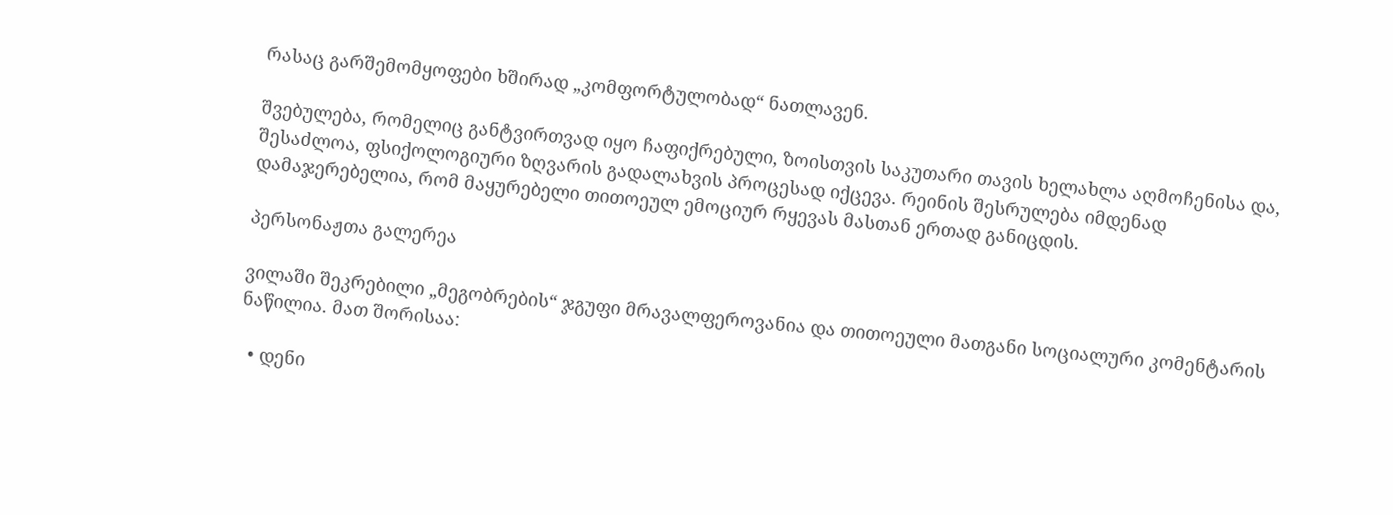რასაც გარშემომყოფები ხშირად „კომფორტულობად“ ნათლავენ.

შვებულება, რომელიც განტვირთვად იყო ჩაფიქრებული, ზოისთვის საკუთარი თავის ხელახლა აღმოჩენისა და, შესაძლოა, ფსიქოლოგიური ზღვარის გადალახვის პროცესად იქცევა. რეინის შესრულება იმდენად დამაჯერებელია, რომ მაყურებელი თითოეულ ემოციურ რყევას მასთან ერთად განიცდის.

პერსონაჟთა გალერეა

ვილაში შეკრებილი „მეგობრების“ ჯგუფი მრავალფეროვანია და თითოეული მათგანი სოციალური კომენტარის ნაწილია. მათ შორისაა:

  • დენი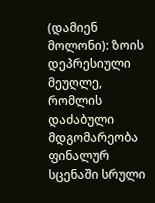(დამიენ მოლონი): ზოის დეპრესიული მეუღლე, რომლის დაძაბული მდგომარეობა ფინალურ სცენაში სრული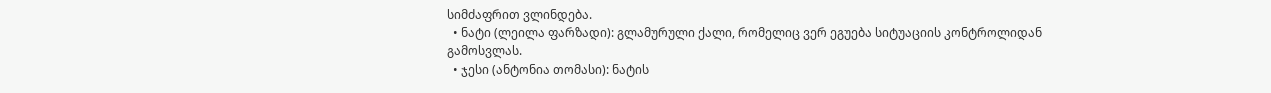სიმძაფრით ვლინდება.
  • ნატი (ლეილა ფარზადი): გლამურული ქალი, რომელიც ვერ ეგუება სიტუაციის კონტროლიდან გამოსვლას.
  • ჯესი (ანტონია თომასი): ნატის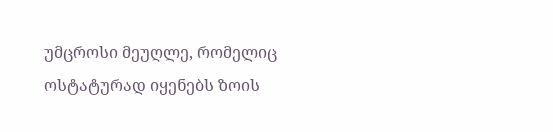უმცროსი მეუღლე, რომელიც ოსტატურად იყენებს ზოის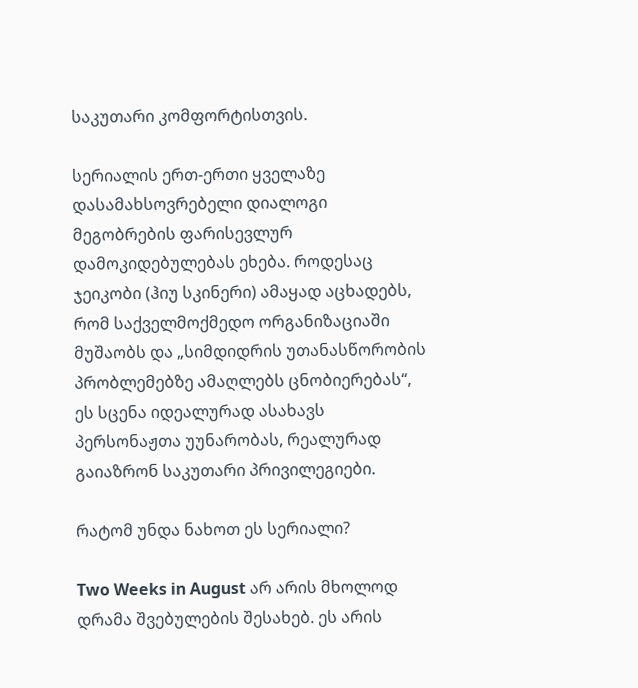საკუთარი კომფორტისთვის.

სერიალის ერთ-ერთი ყველაზე დასამახსოვრებელი დიალოგი მეგობრების ფარისევლურ დამოკიდებულებას ეხება. როდესაც ჯეიკობი (ჰიუ სკინერი) ამაყად აცხადებს, რომ საქველმოქმედო ორგანიზაციაში მუშაობს და „სიმდიდრის უთანასწორობის პრობლემებზე ამაღლებს ცნობიერებას“, ეს სცენა იდეალურად ასახავს პერსონაჟთა უუნარობას, რეალურად გაიაზრონ საკუთარი პრივილეგიები.

რატომ უნდა ნახოთ ეს სერიალი?

Two Weeks in August არ არის მხოლოდ დრამა შვებულების შესახებ. ეს არის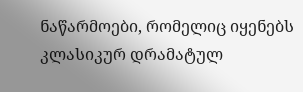ნაწარმოები, რომელიც იყენებს კლასიკურ დრამატულ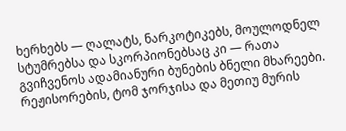ხერხებს — ღალატს, ნარკოტიკებს, მოულოდნელ სტუმრებსა და სკორპიონებსაც კი — რათა გვიჩვენოს ადამიანური ბუნების ბნელი მხარეები. რეჟისორების, ტომ ჯორჯისა და მეთიუ მურის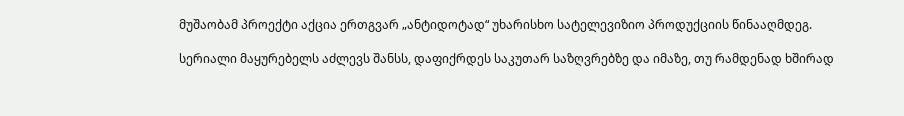მუშაობამ პროექტი აქცია ერთგვარ „ანტიდოტად“ უხარისხო სატელევიზიო პროდუქციის წინააღმდეგ.

სერიალი მაყურებელს აძლევს შანსს, დაფიქრდეს საკუთარ საზღვრებზე და იმაზე, თუ რამდენად ხშირად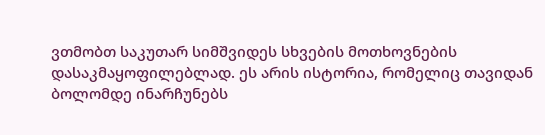ვთმობთ საკუთარ სიმშვიდეს სხვების მოთხოვნების დასაკმაყოფილებლად. ეს არის ისტორია, რომელიც თავიდან ბოლომდე ინარჩუნებს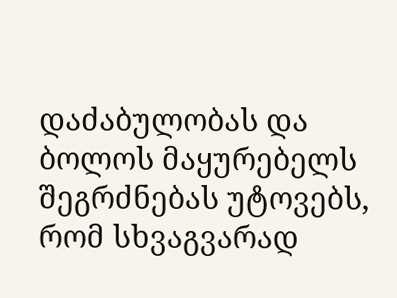დაძაბულობას და ბოლოს მაყურებელს შეგრძნებას უტოვებს, რომ სხვაგვარად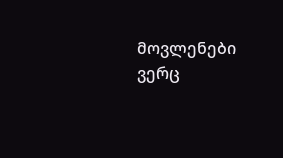მოვლენები ვერც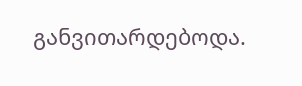განვითარდებოდა.